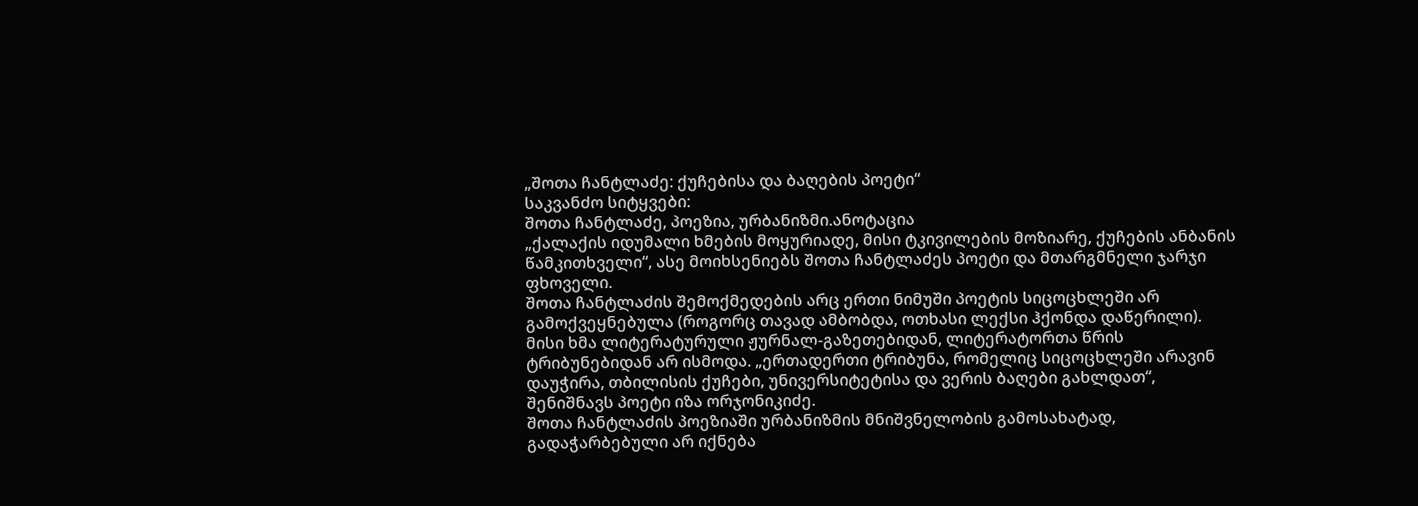„შოთა ჩანტლაძე: ქუჩებისა და ბაღების პოეტი“
საკვანძო სიტყვები:
შოთა ჩანტლაძე, პოეზია, ურბანიზმი.ანოტაცია
„ქალაქის იდუმალი ხმების მოყურიადე, მისი ტკივილების მოზიარე, ქუჩების ანბანის წამკითხველი“, ასე მოიხსენიებს შოთა ჩანტლაძეს პოეტი და მთარგმნელი ჯარჯი ფხოველი.
შოთა ჩანტლაძის შემოქმედების არც ერთი ნიმუში პოეტის სიცოცხლეში არ გამოქვეყნებულა (როგორც თავად ამბობდა, ოთხასი ლექსი ჰქონდა დაწერილი). მისი ხმა ლიტერატურული ჟურნალ-გაზეთებიდან, ლიტერატორთა წრის ტრიბუნებიდან არ ისმოდა. „ერთადერთი ტრიბუნა, რომელიც სიცოცხლეში არავინ დაუჭირა, თბილისის ქუჩები, უნივერსიტეტისა და ვერის ბაღები გახლდათ“, შენიშნავს პოეტი იზა ორჯონიკიძე.
შოთა ჩანტლაძის პოეზიაში ურბანიზმის მნიშვნელობის გამოსახატად, გადაჭარბებული არ იქნება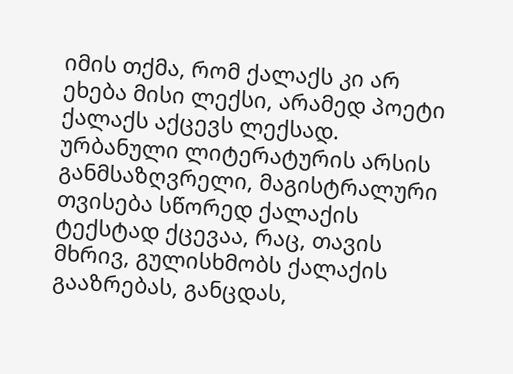იმის თქმა, რომ ქალაქს კი არ ეხება მისი ლექსი, არამედ პოეტი ქალაქს აქცევს ლექსად. ურბანული ლიტერატურის არსის განმსაზღვრელი, მაგისტრალური თვისება სწორედ ქალაქის ტექსტად ქცევაა, რაც, თავის მხრივ, გულისხმობს ქალაქის გააზრებას, განცდას,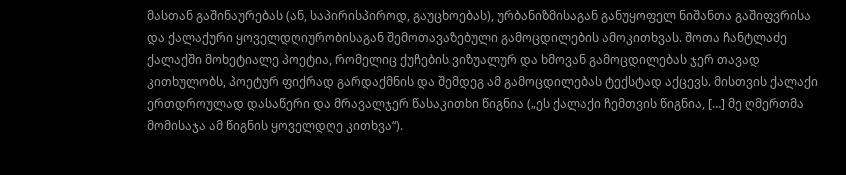მასთან გაშინაურებას (ან, საპირისპიროდ, გაუცხოებას), ურბანიზმისაგან განუყოფელ ნიშანთა გაშიფვრისა და ქალაქური ყოველდღიურობისაგან შემოთავაზებული გამოცდილების ამოკითხვას. შოთა ჩანტლაძე ქალაქში მოხეტიალე პოეტია, რომელიც ქუჩების ვიზუალურ და ხმოვან გამოცდილებას ჯერ თავად კითხულობს, პოეტურ ფიქრად გარდაქმნის და შემდეგ ამ გამოცდილებას ტექსტად აქცევს. მისთვის ქალაქი ერთდროულად დასაწერი და მრავალჯერ წასაკითხი წიგნია („ეს ქალაქი ჩემთვის წიგნია, […] მე ღმერთმა მომისაჯა ამ წიგნის ყოველდღე კითხვა“).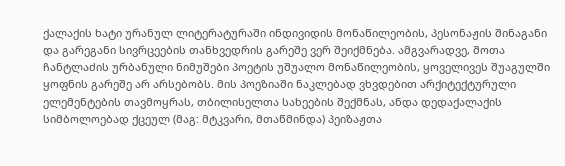ქალაქის ხატი ურანულ ლიტერატურაში ინდივიდის მონაწილეობის, პესონაჟის შინაგანი და გარეგანი სივრცეების თანხვედრის გარეშე ვერ შეიქმნება. ამგვარადვე, შოთა ჩანტლაძის ურბანული ნიმუშები პოეტის უშუალო მონაწილეობის, ყოველივეს შუაგულში ყოფნის გარეშე არ არსებობს. მის პოეზიაში ნაკლებად ვხვდებით არქიტექტურული ელემენტების თავმოყრას, თბილისელთა სახეების შექმნას, ანდა დედაქალაქის სიმბოლოებად ქცეულ (მაგ: მტკვარი, მთაწმინდა) პეიზაჟთა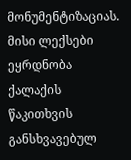მონუმენტიზაციას. მისი ლექსები ეყრდნობა ქალაქის წაკითხვის განსხვავებულ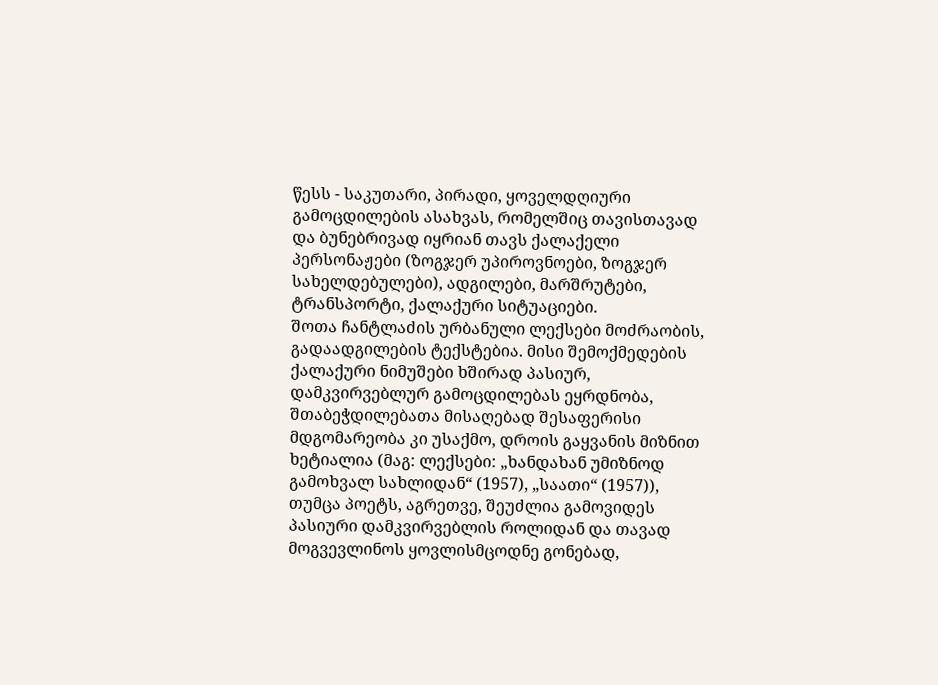წესს - საკუთარი, პირადი, ყოველდღიური გამოცდილების ასახვას, რომელშიც თავისთავად და ბუნებრივად იყრიან თავს ქალაქელი პერსონაჟები (ზოგჯერ უპიროვნოები, ზოგჯერ სახელდებულები), ადგილები, მარშრუტები, ტრანსპორტი, ქალაქური სიტუაციები.
შოთა ჩანტლაძის ურბანული ლექსები მოძრაობის, გადაადგილების ტექსტებია. მისი შემოქმედების ქალაქური ნიმუშები ხშირად პასიურ, დამკვირვებლურ გამოცდილებას ეყრდნობა, შთაბეჭდილებათა მისაღებად შესაფერისი მდგომარეობა კი უსაქმო, დროის გაყვანის მიზნით ხეტიალია (მაგ: ლექსები: „ხანდახან უმიზნოდ გამოხვალ სახლიდან“ (1957), „საათი“ (1957)), თუმცა პოეტს, აგრეთვე, შეუძლია გამოვიდეს პასიური დამკვირვებლის როლიდან და თავად მოგვევლინოს ყოვლისმცოდნე გონებად,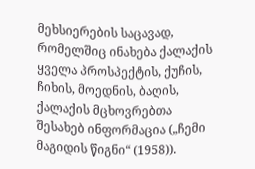მეხსიერების საცავად, რომელშიც ინახება ქალაქის ყველა პროსპექტის, ქუჩის, ჩიხის, მოედნის, ბაღის, ქალაქის მცხოვრებთა შესახებ ინფორმაცია („ჩემი მაგიდის წიგნი“ (1958)).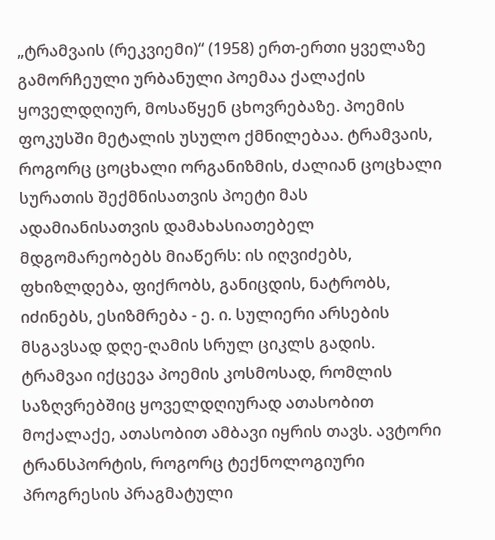„ტრამვაის (რეკვიემი)“ (1958) ერთ-ერთი ყველაზე გამორჩეული ურბანული პოემაა ქალაქის ყოველდღიურ, მოსაწყენ ცხოვრებაზე. პოემის ფოკუსში მეტალის უსულო ქმნილებაა. ტრამვაის, როგორც ცოცხალი ორგანიზმის, ძალიან ცოცხალი სურათის შექმნისათვის პოეტი მას ადამიანისათვის დამახასიათებელ მდგომარეობებს მიაწერს: ის იღვიძებს, ფხიზლდება, ფიქრობს, განიცდის, ნატრობს, იძინებს, ესიზმრება - ე. ი. სულიერი არსების მსგავსად დღე-ღამის სრულ ციკლს გადის. ტრამვაი იქცევა პოემის კოსმოსად, რომლის საზღვრებშიც ყოველდღიურად ათასობით მოქალაქე, ათასობით ამბავი იყრის თავს. ავტორი ტრანსპორტის, როგორც ტექნოლოგიური პროგრესის პრაგმატული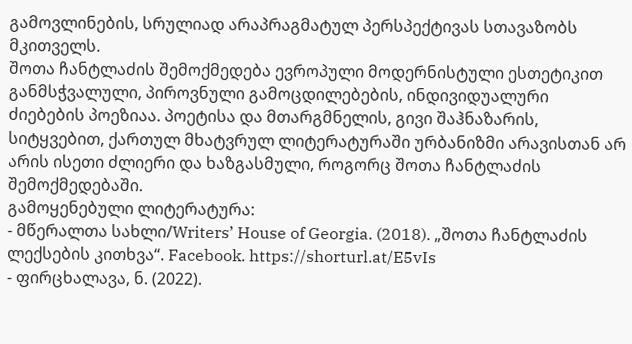გამოვლინების, სრულიად არაპრაგმატულ პერსპექტივას სთავაზობს მკითველს.
შოთა ჩანტლაძის შემოქმედება ევროპული მოდერნისტული ესთეტიკით განმსჭვალული, პიროვნული გამოცდილებების, ინდივიდუალური ძიებების პოეზიაა. პოეტისა და მთარგმნელის, გივი შაჰნაზარის, სიტყვებით, ქართულ მხატვრულ ლიტერატურაში ურბანიზმი არავისთან არ არის ისეთი ძლიერი და ხაზგასმული, როგორც შოთა ჩანტლაძის შემოქმედებაში.
გამოყენებული ლიტერატურა:
- მწერალთა სახლი/Writers’ House of Georgia. (2018). „შოთა ჩანტლაძის ლექსების კითხვა“. Facebook. https://shorturl.at/E5vIs
- ფირცხალავა, ნ. (2022).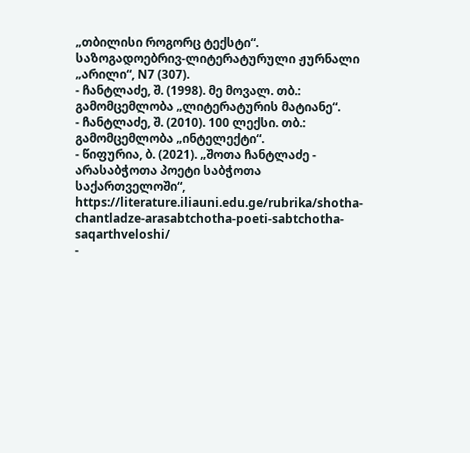„თბილისი როგორც ტექსტი“. საზოგადოებრივ-ლიტერატურული ჟურნალი „არილი“, N7 (307).
- ჩანტლაძე, შ. (1998). მე მოვალ. თბ.: გამომცემლობა „ლიტერატურის მატიანე“.
- ჩანტლაძე, შ. (2010). 100 ლექსი. თბ.: გამომცემლობა „ინტელექტი“.
- წიფურია, ბ. (2021). „შოთა ჩანტლაძე - არასაბჭოთა პოეტი საბჭოთა საქართველოში“, https://literature.iliauni.edu.ge/rubrika/shotha-chantladze-arasabtchotha-poeti-sabtchotha-saqarthveloshi/
-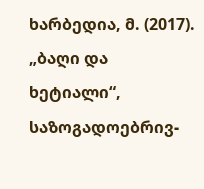ხარბედია, მ. (2017). „ბაღი და ხეტიალი“, საზოგადოებრივ-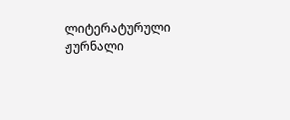ლიტერატურული ჟურნალი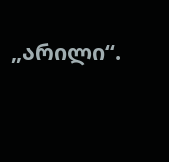„არილი“.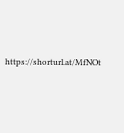https://shorturl.at/MfNOt